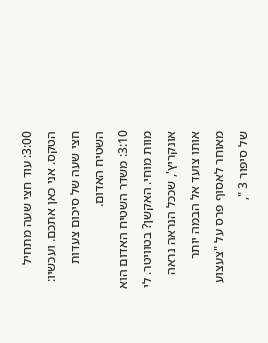3:00: עוד חצי שעה מתחיל הטקס. אני כאן אתכם. ועכשיו: חצי שעה של סיכום צעדות השטיח האדום.
3:10: משדר השטיח האדום הוא מוות מוחי. האקשן? בטוויטר. לי אונקריץ', שככל הנראה נראה אותו צועד אל הבמה יותר מאוחר לאסוף פרס על "צעצוע של סיפור 3 ",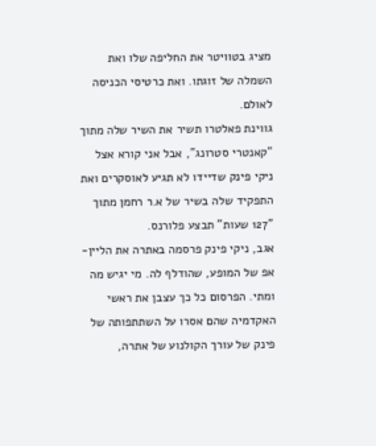מציג בטוויטר את החליפה שלו ואת השמלה של זוגתו. ואת כרטיסי הכניסה לאולם.
גווינת פאלטרו תשיר את השיר שלה מתוך "קאנטרי סטרונג", אבל אני קורא אצל ניקי פינק שדיידו לא תגיע לאוסקרים ואת התפקיד שלה בשיר של א.ר רחמן מתוך "127 שעות" תבצע פלורנס.
אגב, ניקי פינק פרסמה באתרה את הליין-אפ של המופע, שהודלף לה. מי יגיש מה ומתי. הפרסום כל כך עצבן את ראשי האקדמיה שהם אסרו על השתתפותה של פינק של עורך הקולנוע של אתרה,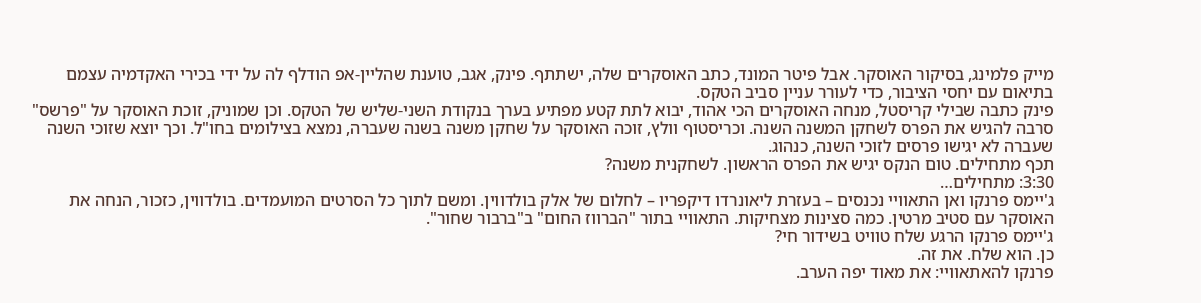מייק פלמינג, בסיקור האוסקר. אבל פיטר המונד, כתב האוסקרים שלה, ישתתף. פינק, אגב, טוענת שהליין-אפ הודלף לה על ידי בכירי האקדמיה עצמם בתיאום עם יחסי הציבור, כדי לעורר עניין סביב הטקס.
פינק כתבה שבילי קריסטל, מנחה האוסקרים הכי אהוד, יבוא לתת קטע מפתיע בערך בנקודת השני-שליש של הטקס. וכן שמוניק, זוכת האוסקר על "פרשס" סרבה להגיש את הפרס לשחקן המשנה השנה. וכריסטוף וולץ, זוכה האוסקר על שחקן משנה בשנה שעברה, נמצא בצילומים בחו"ל. וכך יוצא שזוכי השנה שעברה לא יגישו פרסים לזוכי השנה, כנהוג.
תכף מתחילים. טום הנקס יגיש את הפרס הראשון. לשחקנית משנה?
3:30: מתחילים…
ג'יימס פרנקו ואן התאוויי נכנסים – בעזרת ליאונרדו דיקפריו – לחלום של אלק בולדווין. ומשם לתוך כל הסרטים המועמדים. בולדווין, כזכור, הנחה את האוסקר עם סטיב מרטין. כמה סצינות מצחיקות. התאוויי בתור "הברווז החום" ב"ברבור שחור".
ג'יימס פרנקו הרגע שלח טוויט בשידור חי?
כן. הוא שלח. את זה.
פרנקו להאתאוויי: את מאוד יפה הערב.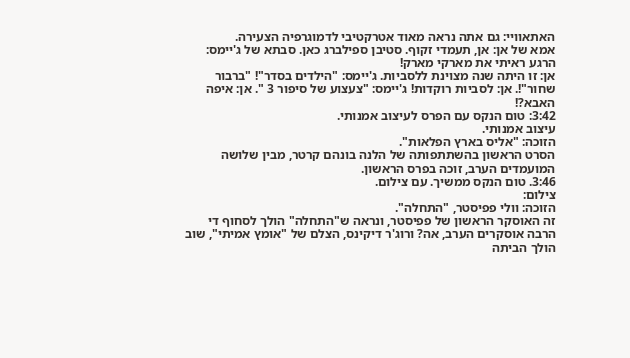האתאוויי: גם אתה נראה מאוד אטרקטיבי לדמוגרפיה הצעירה.
אמא של אן: אן, תעמדי זקוף. סטיבן ספילברג כאן. סבתא של ג'יימס: הרגע ראיתי את מארקי מארק!
אן: זו היתה שנה מצוינת ללסביות. ג'יימס: "הילדים בסדר"! "ברבור שחור"!. אן: לסביות רוקדות! ג'יימס: "צעצוע של סיפור 3 ". אן: איפה האבא?!
3:42: טום הנקס עם הפרס לעיצוב אמנותי.
עיצוב אמנותי.
הזוכה: "אליס בארץ הפלאות".
הסרט הראשון בהשתתפותה של הלנה בונהם קרטר, מבין שלושה המועמדים הערב, זוכה בפרס הראשון.
3:46. טום הנקס ממשיך. עם צילום.
צילום:
הזוכה: וולי פפיסטר, "התחלה".
זה האוסקר הראשון של פפיסטר, ונראה ש"התחלה" הולך לסחוף די הרבה אוסקרים הערב, אה? ורוג'ר דיקינס, הצלם של "אומץ אמיתי", שוב הולך הביתה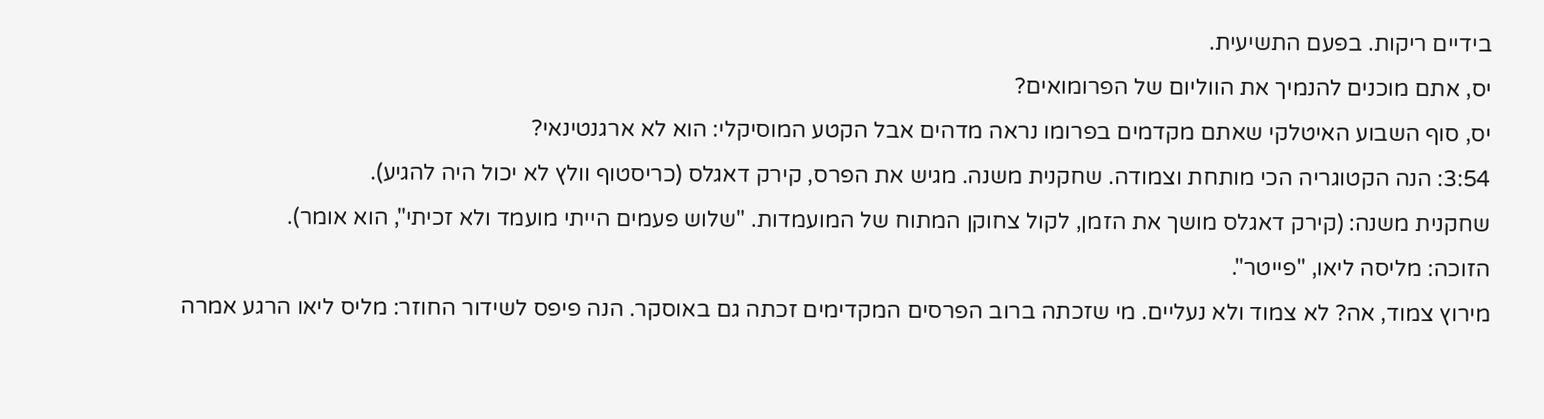בידיים ריקות. בפעם התשיעית.
יס, אתם מוכנים להנמיך את הווליום של הפרומואים?
יס, סוף השבוע האיטלקי שאתם מקדמים בפרומו נראה מדהים אבל הקטע המוסיקלי: הוא לא ארגנטינאי?
3:54: הנה הקטוגריה הכי מותחת וצמודה. שחקנית משנה. מגיש את הפרס, קירק דאגלס (כריסטוף וולץ לא יכול היה להגיע).
שחקנית משנה: (קירק דאגלס מושך את הזמן, לקול צחוקן המתוח של המועמדות. "שלוש פעמים הייתי מועמד ולא זכיתי", הוא אומר).
הזוכה: מליסה ליאו, "פייטר".
מירוץ צמוד, אה? לא צמוד ולא נעליים. מי שזכתה ברוב הפרסים המקדימים זכתה גם באוסקר. הנה פיפס לשידור החוזר: מליס ליאו הרגע אמרה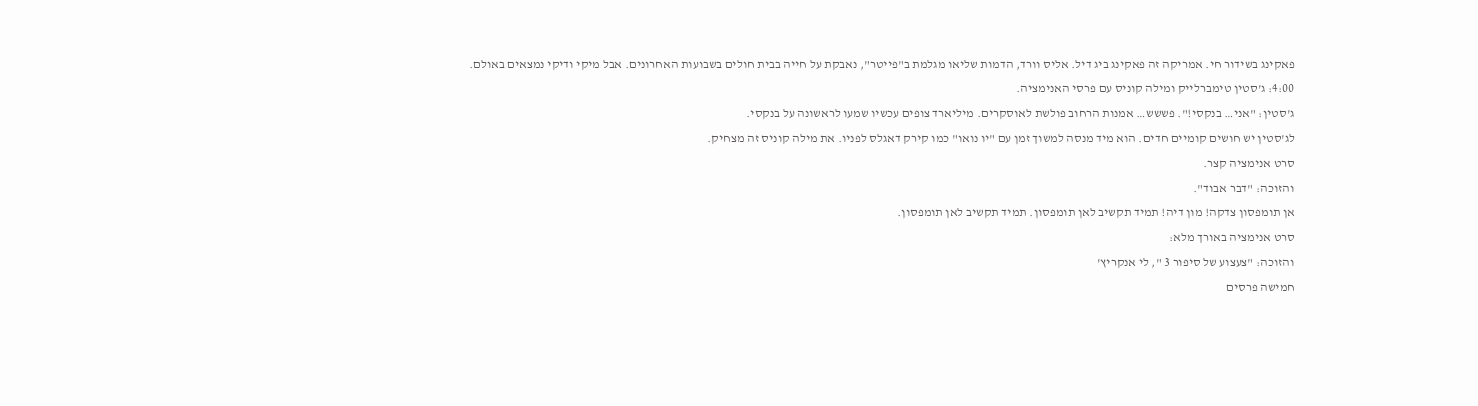פאקינג בשידור חי. אמריקה זה פאקינג ביג דיל. אליס וורד, הדמות שליאו מגלמת ב"פייטר", נאבקת על חייה בבית חולים בשבועות האחרונים. אבל מיקי ודיקי נמצאים באולם.
4:00: ג'סטין טימברלייק ומילה קוניס עם פרסי האנימציה.
ג'סטין: "אני… בנקסי!". פששש… אמנות הרחוב פולשת לאוסקרים. מיליארד צופים עכשיו שמעו לראשונה על בנקסי.
לג'סטין יש חושים קומיים חדים. הוא מיד מנסה למשוך זמן עם "יו נואו" כמו קירק דאגלס לפניו. את מילה קוניס זה מצחיק.
סרט אנימציה קצר.
והזוכה: "דבר אבוד".
אן תומפסון צדקה! מון דיה! תמיד תקשיב לאן תומפסון. תמיד תקשיב לאן תומפסון.
סרט אנימציה באורך מלא:
והזוכה: "צעצוע של סיפור 3 ", לי אנקריץ'
חמישה פרסים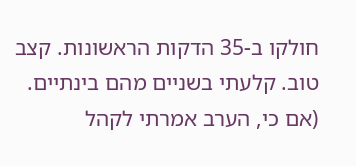חולקו ב-35 הדקות הראשונות. קצב טוב. קלעתי בשניים מהם בינתיים. (אם כי, הערב אמרתי לקהל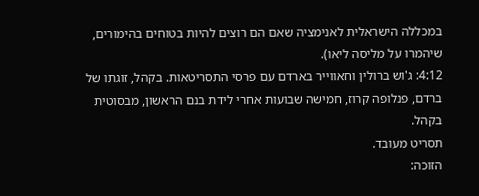במכללה הישראלית לאנימציה שאם הם רוצים להיות בטוחים בהימורים, שיהמרו על מליסה ליאו).
4:12: ג'וש ברולין וחאווייר בארדם עם פרסי התסריטאות. בקהל, זוגתו של ברדם, פנלופה קרוז, חמישה שבועות אחרי לידת בנם הראשון, מבסוטית בקהל.
תסריט מעובד.
הזוכה: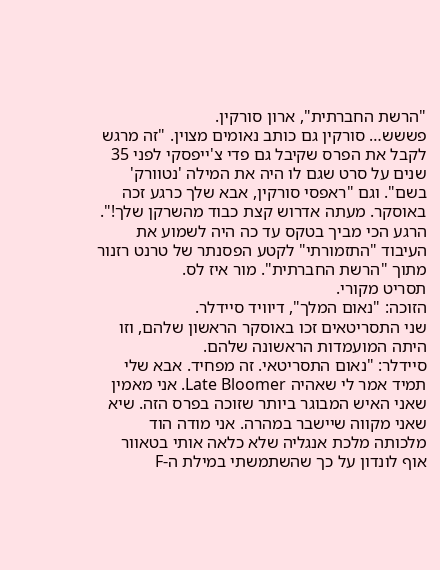"הרשת החברתית", ארון סורקין.
פששש… סורקין גם כותב נאומים מצוין. "זה מרגש לקבל את הפרס שקיבל גם פדי צ'ייפסקי לפני 35 שנים על סרט שגם לו היה את המילה 'נטוורק' בשם". וגם "ראפסי סורקין, אבא שלך כרגע זכה באוסקר. מעתה אדרוש קצת כבוד מהשרקן שלך!".
הרגע הכי מביך בטקס עד כה היה לשמוע את העיבוד "התזמורתי" לקטע הפסנתר של טרנט רזנור מתוך "הרשת החברתית". מור איז לס.
תסריט מקורי.
הזוכה: "נאום המלך", דיוויד סיידלר.
שני התסריטאים זכו באוסקר הראשון שלהם, וזו היתה המועמדות הראשונה שלהם.
סיידלר: "נאום התסריטאי. זה מפחיד. אבא שלי תמיד אמר לי שאהיה Late Bloomer. אני מאמין שאני האיש המבוגר ביותר שזוכה בפרס הזה. שיא שאני מקווה שיישבר במהרה. אני מודה הוד מלכותה מלכת אנגליה שלא כלאה אותי בטאוור אוף לונדון על כך שהשתמשתי במילת ה-F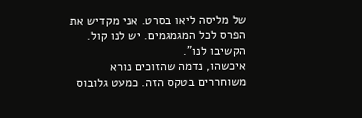של מליסה ליאו בסרט. אני מקדיש את הפרס לכל המגמגמים. יש לנו קול. הקשיבו לנו".
איכשהו, נדמה שהזוכים נורא משוחררים בטקס הזה. כמעט גלובוס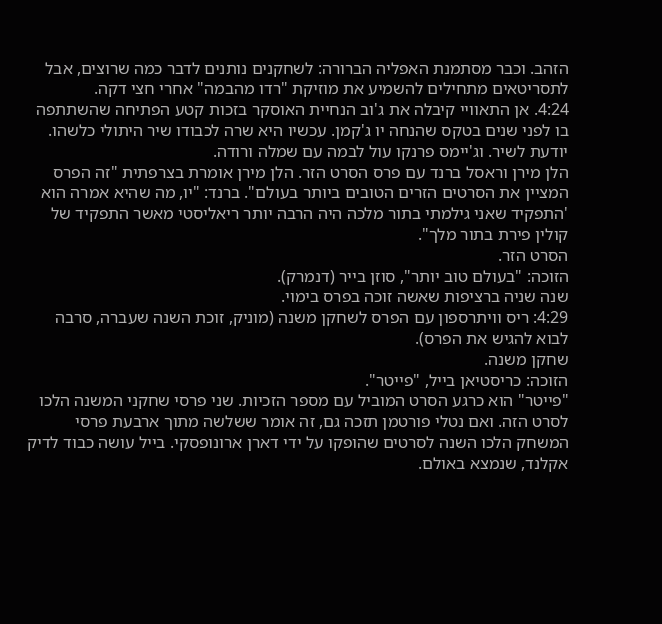הזהב. וכבר מסתמנת האפליה הברורה: לשחקנים נותנים לדבר כמה שרוצים, אבל לתסריטאים מתחילים להשמיע את מוזיקת "רדו מהבמה" אחרי חצי דקה.
4:24. אן התאוויי קיבלה את ג'וב הנחיית האוסקר בזכות קטע הפתיחה שהשתתפה בו לפני שנים בטקס שהנחה יו ג'קמן. עכשיו היא שרה לכבודו שיר היתולי כלשהו. יודעת לשיר. וג'יימס פרנקו עול לבמה עם שמלה ורודה.
הלן מירן וראסל ברנד עם פרס הסרט הזר. הלן מירן אומרת בצרפתית "זה הפרס המציין את הסרטים הזרים הטובים ביותר בעולם". ברנד: "יו, מה שהיא אמרה הוא 'התפקיד שאני גילמתי בתור מלכה היה הרבה יותר ריאליסטי מאשר התפקיד של קולין פירת בתור מלך".
הסרט הזר.
הזוכה: "בעולם טוב יותר", סוזן בייר (דנמרק).
שנה שניה ברציפות שאשה זוכה בפרס בימוי.
4:29: ריס וויתרספון עם הפרס לשחקן משנה (מוניק, זוכת השנה שעברה, סרבה לבוא להגיש את הפרס).
שחקן משנה.
הזוכה: כריסטיאן בייל, "פייטר".
"פייטר" הוא כרגע הסרט המוביל עם מספר הזכיות. שני פרסי שחקני המשנה הלכו לסרט הזה. ואם נטלי פורטמן תזכה גם, זה אומר ששלשה מתוך ארבעת פרסי המשחק הלכו השנה לסרטים שהופקו על ידי דארן ארונופסקי. בייל עושה כבוד לדיק אקלנד, שנמצא באולם.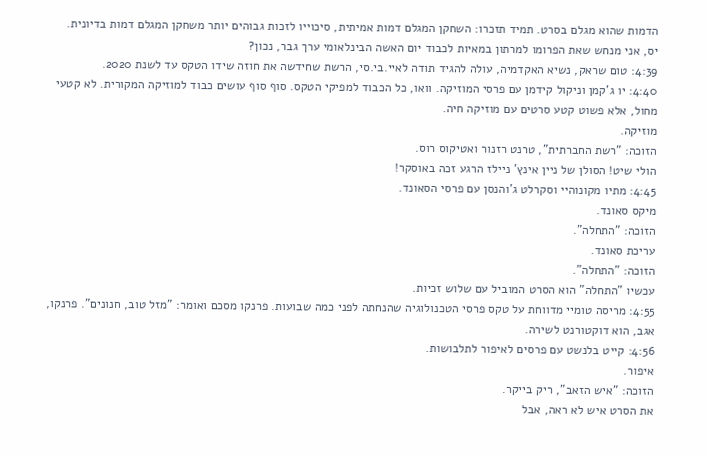הדמות שהוא מגלם בסרט. תמיד תזכרו: השחקן המגלם דמות אמיתית, סיכוייו לזכות גבוהים יותר משחקן המגלם דמות בדיונית.
יס, אני מנחש שאת הפרומו למרתון במאיות לכבוד יום האשה הבינלאומי ערך גבר, נכון?
4:39: טום שראק, נשיא האקדמיה, עולה להגיד תודה לאיי.בי.סי, הרשת שחידשה את חוזה שידו הטקס עד לשנת 2020.
4:40: יו ג'קמן וניקול קידמן עם פרסי המוזיקה. וואו, כל הכבוד למפיקי הטקס. סוף סוף עושים כבוד למוזיקה המקורית. לא קטעי מחול, אלא פשוט קטע סרטים עם מוזיקה חיה.
מוזיקה.
הזוכה: "רשת החברתית", טרנט רזנור ואטיקוס רוס.
הולי שיט! הסולן של ניין אינץ' ניילז הרגע זכה באוסקר!
4:45: מתיו מקונוהיי וסקרלט ג'והנסן עם פרסי הסאונד.
מיקס סאונד.
הזוכה: "התחלה".
עריכת סאונד.
הזוכה: "התחלה".
עכשיו "התחלה" הוא הסרט המוביל עם שלוש זכיות.
4:55: מריסה טומיי מדווחת על טקס פרסי הטכנולוגיה שהנחתה לפני כמה שבועות. פרנקו מסכם ואומר: "מזל טוב, חנונים". פרנקו, אגב, הוא דוקטורנט לשירה.
4:56: קייט בלנשט עם פרסים לאיפור לתלבושות.
איפור.
הזוכה: "איש הזאב", ריק בייקר.
את הסרט איש לא ראה, אבל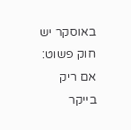באוסקר יש חוק פשוט: אם ריק בייקר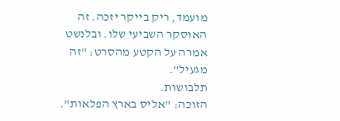מועמד, ריק בייקר יזכה. זה האוסקר השביעי שלו. ובלנשט אמרה על הקטע מהסרט: "זה מגעיל".
תלבושות.
הזוכה: "אליס בארץ הפלאות".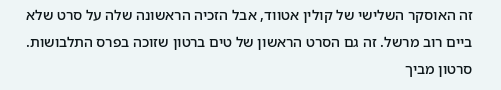זה האוסקר השלישי של קולין אטווד, אבל הזכיה הראשונה שלה על סרט שלא ביים רוב מרשל. זה גם הסרט הראשון של טים ברטון שזוכה בפרס התלבושות.
סרטון מביך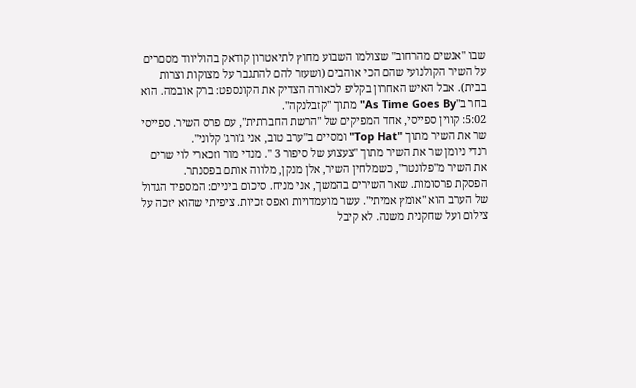שבו "אנשים מהרחוב" שצולמו השבוע מחוץ לתיאטרון קודאק בהוליווד מסםרים על השיר הקולנועי שהם הכי אוהבים (ושעזר להם להתגבר על מצוקות וצרות בבית). אבל האיש האחרון בקליפ לכאורה הצדיק את הקונספט: ברק אובמה. הוא בחר ב"As Time Goes By" מתוך "קזבלנקה".
5:02: קווין ספייסי, אחד המפיקים של "הרשת החברתית", עם פרס השיר. ספייסי שר את השיר מתוך "Top Hat" ומסיים ב"ערב טוב, אני ג'ורג' קלוני".
רנדי ניומן שר את השיר מתוך "צעצוע של סיפור 3 ". מנדי מור וזכארי לוי שרים את השיר מ"פלונטר", כשמלחין השיר, אלן מנקן, מלווה אותם בפסנתר.
הפסקת פרסומות. שאר השירים בהמשך, אני מניח. סיכום ביניים: המספיד הגדול של הערב הוא "אומץ אמיתי". עשר מועמדויות ואפס זכיות. ציפיתי שהוא יזכה על צילום ועל שחקנית משנה. לא קיבל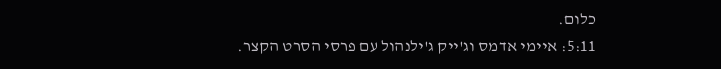כלום.
5:11: איימי אדמס וג'ייק ג'ילנהול עם פרסי הסרט הקצר.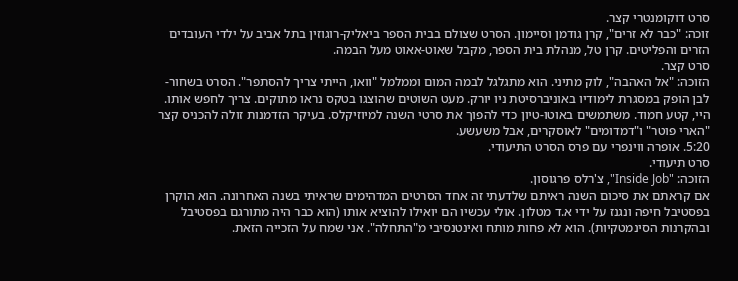סרט דוקומנטרי קצר.
זוכה: "כבר לא זרים", קרן גודמן וסיימון. הסרט שצולם בבית הספר ביאליק-רוגוזין בתל אביב על ילדי העובדים הזרים והפליטים. קרן טל, מנהלת בית הספר, מקבל שאוט-אאוט מעל הבמה.
סרט קצר.
הזוכה: "אל האהבה", לוק מתיני. הוא מתגלגל לבמה המום וממלמל "וואו, הייתי צריך להסתפר". הסרט בשחור-לבן הופק במסגרת לימודיו באוניברסיטת ניו יורק. מעט השוטים שהוצגו בטקס נראו מתוקים. צריך לחפש אותו.
היי, קטע חמוד. משתמשים באוטו-טיון כדי להפוך את סרטי השנה למיוזיקלס. בעיקר הזדמנות זולה להכניס קצר "הארי פוטר" ו"דמדומים" לאוסקרים, אבל משעשע.
5:20. אופרה ווינפרי עם פרס הסרט התיעודי.
סרט תיעודי.
הזוכה: "Inside Job", צ'רלס פרגוסון.
אם קראתם את סיכום השנה ראיתם שלדעתי זה אחד הסרטים המדהימים שראיתי בשנה האחרונה. הוא הוקרן בפסטיבל חיפה ונגנז על ידי א.ד מטלון. אולי עכשיו הם יואילו להוציא אותו (הוא כבר היה מתורגם בפסטיבל ובהקרנות הסינמטקיות). הוא לא פחות מותח ואינטנסיבי מ"התחלה". אני שמח על הזכייה הזאת.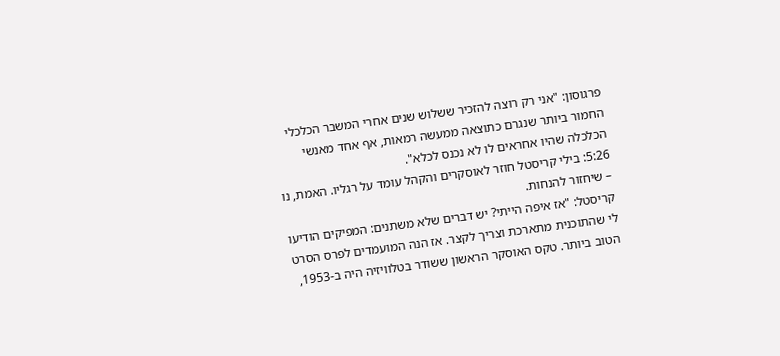פרגוסון: "אני רק רוצה להזכיר ששלוש שנים אחרי המשבר הכלכלי החמור ביותר שנגרם כתוצאה ממעשה רמאות, אף אחד מאנשי הכלכלה שהיו אחראים לו לא נכנס לכלא".
5:26: בילי קריסטל חוזר לאוסקרים והקהל עומד על רגליו. האמת, נו – שיחזור להנחות.
קריסטל: "אז איפה הייתי? יש דברים שלא משתנים: המפיקים הודיעו לי שהתוכנית מתארכת וצריך לקצר. אז הנה המועמדים לפרס הסרט הטוב ביותר. טקס האוסקר הראשון ששודר בטלוויזיה היה ב-1953,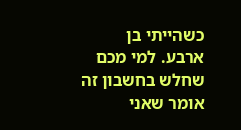כשהייתי בן ארבע. למי מכם שחלש בחשבון זה אומר שאני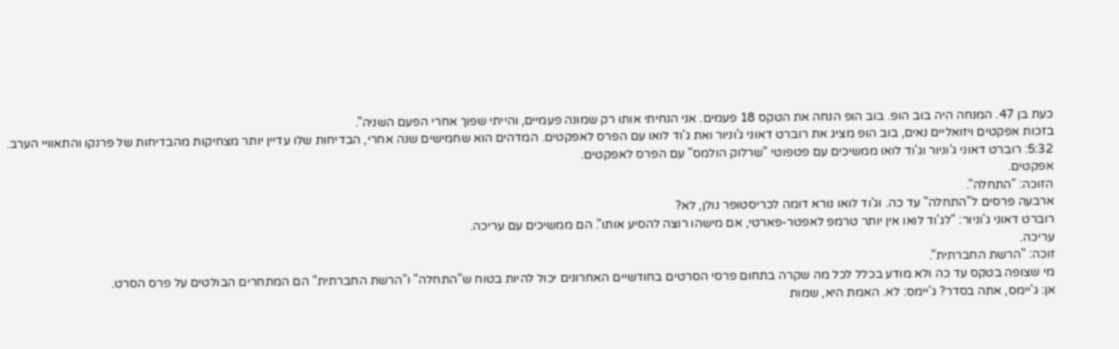כעת בן 47. המנחה היה בוב הופ. בוב הופ הנחה את הטקס 18 פעמים. אני הנחיתי אותו רק שמונה פעמיים, והייתי שפוך אחרי הפעם השניה".
בזכות אפקטים ויזואליים נאים, בוב הופ מציג את רוברט דאוני ג'וניור ואת ג'וד לואו עם הפרס לאפקטים. המדהים הוא שחמישים שנה אחרי, הבדיחות שלו עדיין יותר מצחיקות מהבדיחות של פרנקו והתאוויי הערב.
5:32: רוברט דאוני ג'וניור וג'וד לואו ממשיכים עם פטפוטי "שרלוק הולמס" עם הפרס לאפקטים.
אפקטים.
הזוכה: "התחלה".
ארבעה פרסים ל"התחלה" עד כה. וג'וד לואו נורא דומה לכריסטופר נולן, לא?
רוברט דאוני ג'וניור: "לג'וד לואו אין יותר טרמפ לאפטר-פארטי, אם מישהו רוצה להסיע אותו". הם ממשיכים עם עריכה.
עריכה.
זוכה: "הרשת החברתית".
מי שצופה בטקס עד כה ולא מודע בכלל לכל מה שקרה בתחום פרסי הסרטים בחודשיים האחרונים יכול להיות בטוח ש"התחלה" ו"הרשת החברתית" הם המתחרים הבולטים על פרס הסרט.
אן: ג'יימס, אתה בסדר? ג'יימס: לא. האמת היא, שמות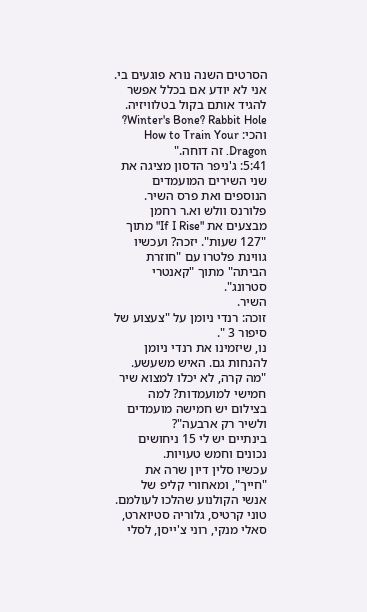הסרטים השנה נורא פוגעים בי. אני לא יודע אם בכלל אפשר להגיד אותם בקול בטלוויזיה. Winter's Bone? Rabbit Hole? והכי: How to Train Your Dragon. זה דוחה."
5:41: ג'ניפר הדסון מציגה את שני השירים המועמדים הנוספים ואת פרס השיר. פלורנס וולש וא.ר רחמן מבצעים את "If I Rise" מתוך "127 שעות". יזכה? ועכשיו גווינת פלטרו עם "חוזרת הביתה" מתוך "קאנטרי סטרונג".
השיר.
זוכה: רנדי ניומן על "צעצוע של סיפור 3 ".
נו, שיזמינו את רנדי ניומן להנחות גם. האיש משעשע. "מה קרה, לא יכלו למצוא שיר חמישי למועמדות? למה בצילום יש חמישה מועמדים ולשיר רק ארבעה"?
בינתיים יש לי 15 ניחושים נכונים וחמש טעויות.
עכשיו סלין דיון שרה את "חייך", ומאחורי קליפ של אנשי הקולנוע שהלכו לעולמם. טוני קרטיס, גלוריה סטיוארט, סאלי מנקי, רוני צ'ייסן, לסלי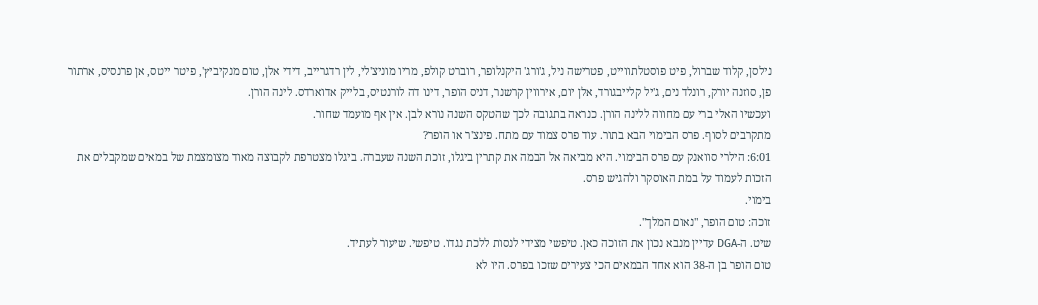נילסן, קלוד שברול, פיט פוסטלתווייט, פטרישה ניל, ג'ורג' היקנלופר, רוברט קולפ, מריו מוניצ'לי, לין רדגרייב, דידי אלן, טום מנקיביץ', פיטר ייטס, אן פרנסיס, ארתור פן, סוזנה יורק, רונלד נים, ג'יל קלייבגורד, אלן יום, אירווין קרשנר, דניס הופר, דינו דה לורנטיס, בלייק אדוארדס. לינה הורן.
ועכשיו האלי ברי עם מחווה ללינה הורן. כנראה בתגובה לכך שהטקס השנה נורא לבן. אין אף מועמד שחור.
מתקרבים לסוף. פרס הבימוי הבא בתור. עוד פרס צמוד עם מתח. פינצ'ר או הופר?
6:01: הילרי סוואנק עם פרס הבימוי. היא מביאה אל הבמה את קתרין ביגלו, זוכת השנה שעברה. ביגלו מצטרפת לקבוצה מאוד מצומצמת של במאים שמקבלים את הזכות לעמוד על במת האוסקר ולהגיש פרס.
בימוי.
זוכה: טום הופר, "נאום המלך".
שיט. ה-DGA עדיין מנבא נכון את הזוכה כאן. טיפשי מצידי לנסות ללכת נגדו. טיפשי. שיעור לעתיד.
טום הופר בן ה-38 הוא אחד הבמאים הכי צעירים שזכו בפרס. היו לא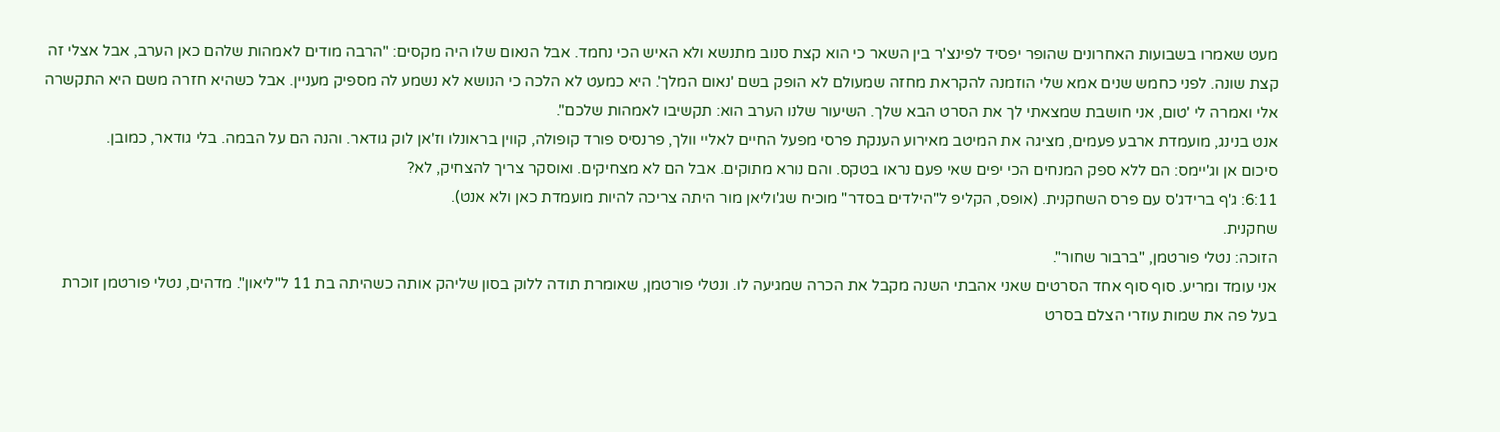מעט שאמרו בשבועות האחרונים שהופר יפסיד לפינצ'ר בין השאר כי הוא קצת סנוב מתנשא ולא האיש הכי נחמד. אבל הנאום שלו היה מקסים: "הרבה מודים לאמהות שלהם כאן הערב, אבל אצלי זה קצת שונה. לפני כחמש שנים אמא שלי הוזמנה להקראת מחזה שמעולם לא הופק בשם 'נאום המלך'. היא כמעט לא הלכה כי הנושא לא נשמע לה מספיק מעניין. אבל כשהיא חזרה משם היא התקשרה אלי ואמרה לי 'טום, אני חושבת שמצאתי לך את הסרט הבא שלך. השיעור שלנו הערב הוא: תקשיבו לאמהות שלכם".
אנט בנינג, מועמדת ארבע פעמים, מציגה את המיטב מאירוע הענקת פרסי מפעל החיים לאליי וולך, פרנסיס פורד קופולה, קווין בראונלו וז'אן לוק גודאר. והנה הם על הבמה. בלי גודאר, כמובן.
סיכום אן וג'יימס: הם ללא ספק המנחים הכי יפים שאי פעם נראו בטקס. והם נורא מתוקים. אבל הם לא מצחיקים. ואוסקר צריך להצחיק, לא?
6:11: ג'ף ברידג'ס עם פרס השחקנית. (אופס, הקליפ ל"הילדים בסדר" מוכיח שג'וליאן מור היתה צריכה להיות מועמדת כאן ולא אנט).
שחקנית.
הזוכה: נטלי פורטמן, "ברבור שחור".
אני עומד ומריע. סוף סוף אחד הסרטים שאני אהבתי השנה מקבל את הכרה שמגיעה לו. ונטלי פורטמן, שאומרת תודה ללוק בסון שליהק אותה כשהיתה בת 11 ל"ליאון". מדהים, נטלי פורטמן זוכרת בעל פה את שמות עוזרי הצלם בסרט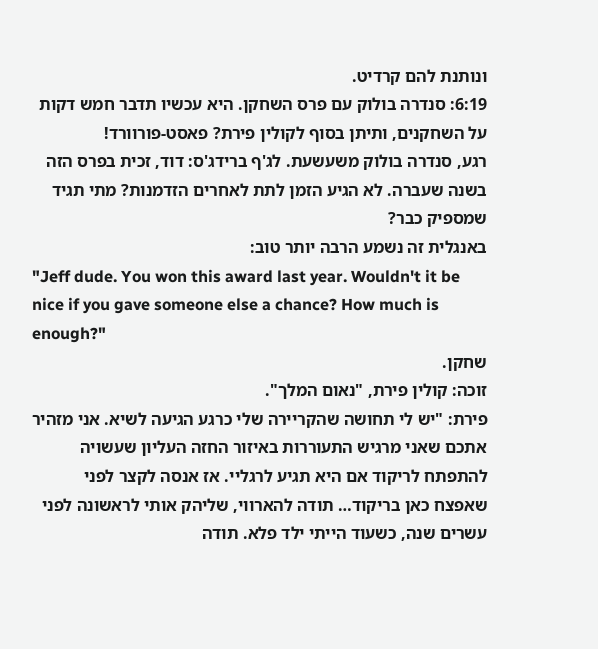ונותנת להם קרדיט.
6:19: סנדרה בולוק עם פרס השחקן. היא עכשיו תדבר חמש דקות על השחקנים, ותיתן בסוף לקולין פירת? פאסט-פורוורד!
רגע, סנדרה בולוק משעשעת. לג'ף ברידג'ס: דוד, זכית בפרס הזה בשנה שעברה. לא הגיע הזמן לתת לאחרים הזדמנות? מתי תגיד שמספיק כבר?
באנגלית זה נשמע הרבה יותר טוב:
"Jeff dude. You won this award last year. Wouldn't it be nice if you gave someone else a chance? How much is enough?"
שחקן.
זוכה: קולין פירת, "נאום המלך".
פירת: "יש לי תחושה שהקריירה שלי כרגע הגיעה לשיא. אני מזהיר אתכם שאני מרגיש התעוררות באיזור החזה העליון שעשויה להתפתח לריקוד אם היא תגיע לרגליי. אז אנסה לקצר לפני שאפצח כאן בריקוד… תודה להארווי, שליהק אותי לראשונה לפני עשרים שנה, כשעוד הייתי ילד פלא. תודה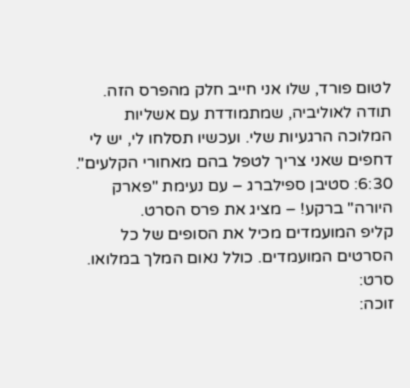לטום פורד, שלו אני חייב חלק מהפרס הזה. תודה לאוליביה, שמתמודדת עם אשליות המלוכה הרגעיות שלי. ועכשיו תסלחו לי, יש לי דחפים שאני צריך לטפל בהם מאחורי הקלעים".
6:30: סטיבן ספילברג – עם נעימת "פארק היורה" ברקע! – מציג את פרס הסרט.
קליפ המועמדים מכיל את הסופים של כל הסרטים המועמדים. כולל נאום המלך במלואו.
סרט:
זוכה: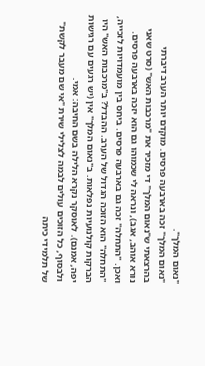"נאום המלך".
"נאום המלך" זכה בארבעה פרסים. מוקדם יותר הערב דיברתי בהרצאתי ש"נאום המלך" די מזכיר את "מרכבות האש" (סרט שאני נורא אוהב, אגב), ונראה לי שכמוהו גם הוא יזכה בארבעה פרסים. ואכן. "התחלה" זכה גם בארבעה פרסים. ביחס בין מועמדויות לזכייה, "התחלה" הוא הזוכה הגדול של הערב. ההבדל? ב"מרכבות האש" היו הברקות קולנועיות נפלאות. ב"נאום המלך" אין (יש רגעים עם רגישות יפה, אמנם). לאוסקר נקרא הלילה בשם החיבה: אמי.
ולבסוף, כל הזוכים עולים לבמה לצלילי שירת "אי שם מעבר לקשת" של תלמידי כיתה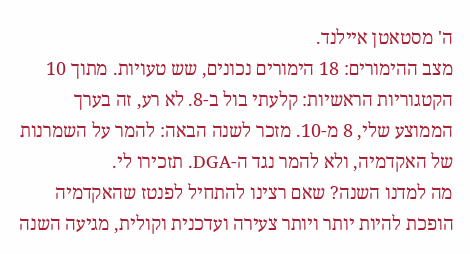ה' מסטאטן איילנד.
מצב ההימורים: 18 הימורים נכונים, שש טעויות. מתוך 10 הקטגוריות הראשיות: קלעתי בול ב-8. לא רע, זה בערך הממוצע שלי, 8 מ-10. מזכר לשנה הבאה: להמר על השמרנות של האקדמיה, ולא להמר נגד ה-DGA. תזכירו לי.
מה למדנו השנה? שאם רצינו להתחיל לפנטז שהאקדמיה הופכת להיות יותר ויותר צעירה ועדכנית וקולית, מגיעה השנה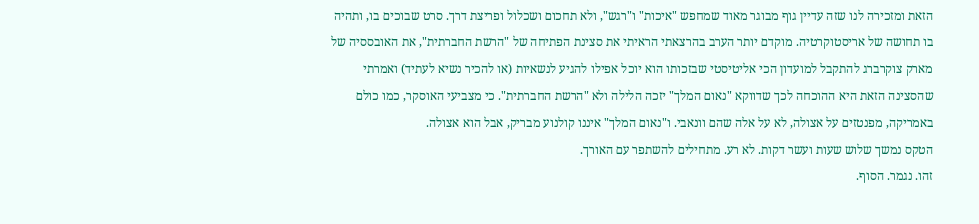הזאת ומזכירה לנו שזה עדיין גוף מבוגר מאוד שמחפש "איכות" ו"רגש", ולא תחכום ושכלול ופריצת דרך. סרט שבוכים בו, ותהיה בו תחושה של אריסטוקרטיה. מוקדם יותר הערב בהרצאתי הראיתי את סצינת הפתיחה של "הרשת החברתית", את האובססיה של מארק צוקרברג להתקבל למועדון הכי אליטיסטי שבזכותו הוא יוכל אפילו להגיע לנשאיות (או להכיר נשיא לעתיד) ואמרתי שהסצינה הזאת היא ההוכחה לכך שדווקא "נאום המלך" יזכה הלילה ולא "הרשת החברתית". כי מצביעי האוסקר, כמו כולם באמריקה, מפנטזים על אצולה, לא על אלה שהם וונאבי. ו"נאום המלך" איננו קולנוע מבריק, אבל הוא אצולה.
הטקס נמשך שלוש שעות ועשר דקות. לא רע. מתחילים להשתפר עם האורך.
זהו. נגמר. הסוף.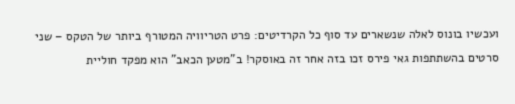ועכשיו בונוס לאלה שנשארים עד סוף כל הקרדיטים: פרט הטריוויה המטורף ביותר של הטקס – שני סרטים בהשתתפות גאי פירס זכו בזה אחר זה באוסקר! ב"מטען הכאב" הוא מפקד חוליית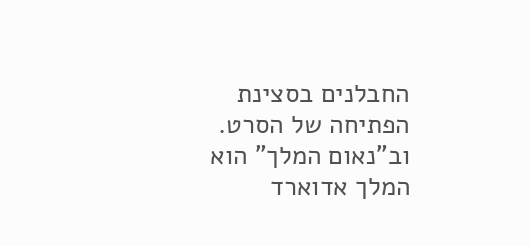החבלנים בסצינת הפתיחה של הסרט. וב"נאום המלך" הוא המלך אדוארד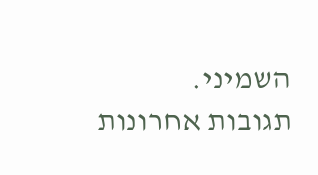השמיני.
תגובות אחרונות